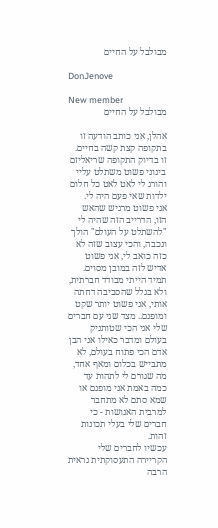מבולבל על החיים

DonJenove

New member
מבולבל על החיים

אהלן, אני כותב הודעה זו בתקופה קצת קשה בחיים.
זו בדיוק התקופה שריאליזם בינוני פשוט משתלט עליי והורג לי לאט לאט כל חלום ילדות שאי פעם היה לי.
אני פשוט מרגיש שהאש הזו, הדרייב הזה שהיה לי "להשתלט על העולם" הולך ונכבה, והכי עצוב שזה לא כזה כואב לי, אני פשוט אדיש לזה במובן מסוים.
תמיד הייתי מבודד חברתית, ולא בגלל שהסביבה דחתה אותי, אני פשוט יותר שקט ומופנם.. מצד שני עם חברים שלי אני הכי שטותניק בעולם ומדבר כאילו אני הבן אדם הכי פתוח בעולם, לא מתבייש בכלום ומאף אחד, מה שגורם לי לתהות עד כמה באמת אני מופנם או שמא סתם לא מתחבר למרבית האנושות - כי חברים שלי בעלי תכונות זהות.
עכשיו לחברים שלי הקריירה התעסוקתית נראית הרבה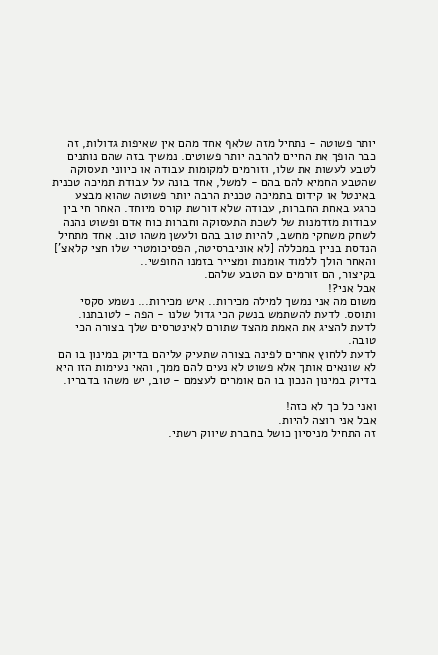יותר פשוטה - נתחיל מזה שלאף אחד מהם אין שאיפות גדולות, זה כבר הופך את החיים להרבה יותר פשוטים. נמשיך בזה שהם נותנים לטבע לעשות את שלו, וזורמים למקומות עבודה או כיווני תעסוקה שהטבע החמיא להם בהם - למשל, אחד בונה על עבודת תמיכה טכנית באינטל או קידום בתמיכה טכנית הרבה יותר פשוטה שהוא מבצע כרגע באחת החברות, עבודה שלא דורשת קורס מיוחד. האחר חי בין עבודות מזדמנות של לשכת התעסוקה וחברות כוח אדם ופשוט נהנה לשחק משחקי מחשב, להיות טוב בהם ולעשן משהו טוב. אחד מתחיל הנדסת בניין במכללה [לא אוניברסיטה, הפסיכומטרי שלו חצי קלאצ'] והאחר הולך ללמוד אומנות ומצייר בזמנו החופשי..
בקיצור, הם זורמים עם הטבע שלהם.
אבל אני?!
משום מה אני נמשך למילה מכירות.. איש מכירות... נשמע סקסי ותוסס. לדעת להשתמש בנשק הכי גדול שלנו - הפה - לטובתנו.
לדעת להציג את האמת מהצד שתורם לאינטרסים שלך בצורה הכי טובה.
לדעת ללחוץ אחרים לפינה בצורה שתעיק עליהם בדיוק במינון בו הם לא שונאים אותך אלא פשוט לא נעים להם ממך, והאי נעימות הזו היא בדיוק במינון הנכון בו הם אומרים לעצמם - טוב, יש משהו בדבריו.

ואני כל כך לא כזה!
אבל אני רוצה להיות.
זה התחיל מניסיון כושל בחברת שיווק רשתי.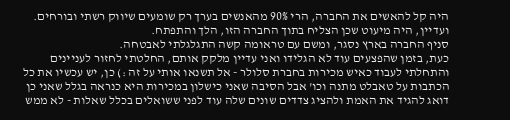היה קל להאשים את החברה, הרי 90% מהאנשים בערך רק שומעים שיווק רשתי ובורחים. ועדיין, היה מיעוט שכן הצליח בתוך החברה הזו, הלך והתפתח.
סניף החברה בארץ נסגר, ומשם עם טראומה קשה התגלגלתי לאבטחה.
כעת, בזמן שהפצעים עוד לא הגלידו ואני עדיין מלקק אותם, החלטתי לחזור לעניינים והתחלתי לעבוד כאיש מכירות בחברת סלולר - אל תשנאו אותי על זה :) כן, יש עכשיו את כל הכתבות על טאבלט מתנה וכו' אבל הסיבה שאני כישלון במכירות היא כנראה בגלל שאני כן דואג להגיד את האמת ולהציג צדדים שונים שלה עוד לפני ששואלים בכלל שאלות - לא ממש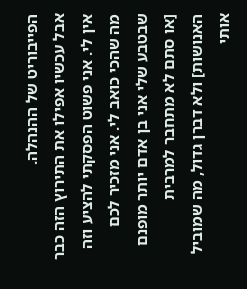הפייבוריט של ההנהלה.
אבל עכשיו אפילו את התירוץ הזה כבר אין לי. אני פשוט הפסקתי להציע וזה מה שהכי כואב לי. אני מזכיר לכם שבטבע שלי אני בן אדם יותר מופנם [או סתם לא מתחבר למרבית האנושות] ולא דברן גדול, מה שמוביל אותי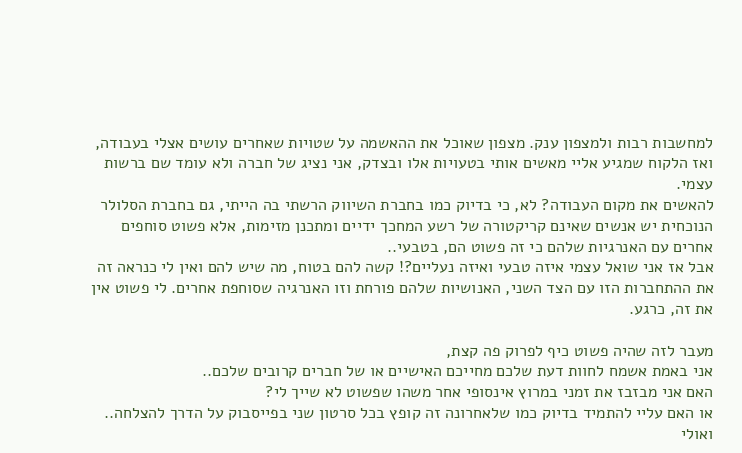למחשבות רבות ולמצפון ענק. מצפון שאוכל את ההאשמה על שטויות שאחרים עושים אצלי בעבודה, ואז הלקוח שמגיע אליי מאשים אותי בטעויות אלו ובצדק, אני נציג של חברה ולא עומד שם ברשות עצמי.
להאשים את מקום העבודה? לא, כי בדיוק כמו בחברת השיווק הרשתי בה הייתי, גם בחברת הסלולר הנוכחית יש אנשים שאינם קריקטורה של רשע המחכך ידיים ומתכנן מזימות, אלא פשוט סוחפים אחרים עם האנרגיות שלהם כי זה פשוט הם, בטבעי..
אבל אז אני שואל עצמי איזה טבעי ואיזה נעליים?! קשה להם בטוח, מה שיש להם ואין לי כנראה זה את ההתחברות הזו עם הצד השני, האנושיות שלהם פורחת וזו האנרגיה שסוחפת אחרים. לי פשוט אין את זה, כרגע.

מעבר לזה שהיה פשוט כיף לפרוק פה קצת,
אני באמת אשמח לחוות דעת שלכם מחייכם האישיים או של חברים קרובים שלכם..
האם אני מבזבז את זמני במרוץ אינסופי אחר משהו שפשוט לא שייך לי?
או האם עליי להתמיד בדיוק כמו שלאחרונה זה קופץ בכל סרטון שני בפייסבוק על הדרך להצלחה..
ואולי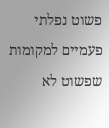פשוט נפלתי פעמיים למקומות שפשוט לא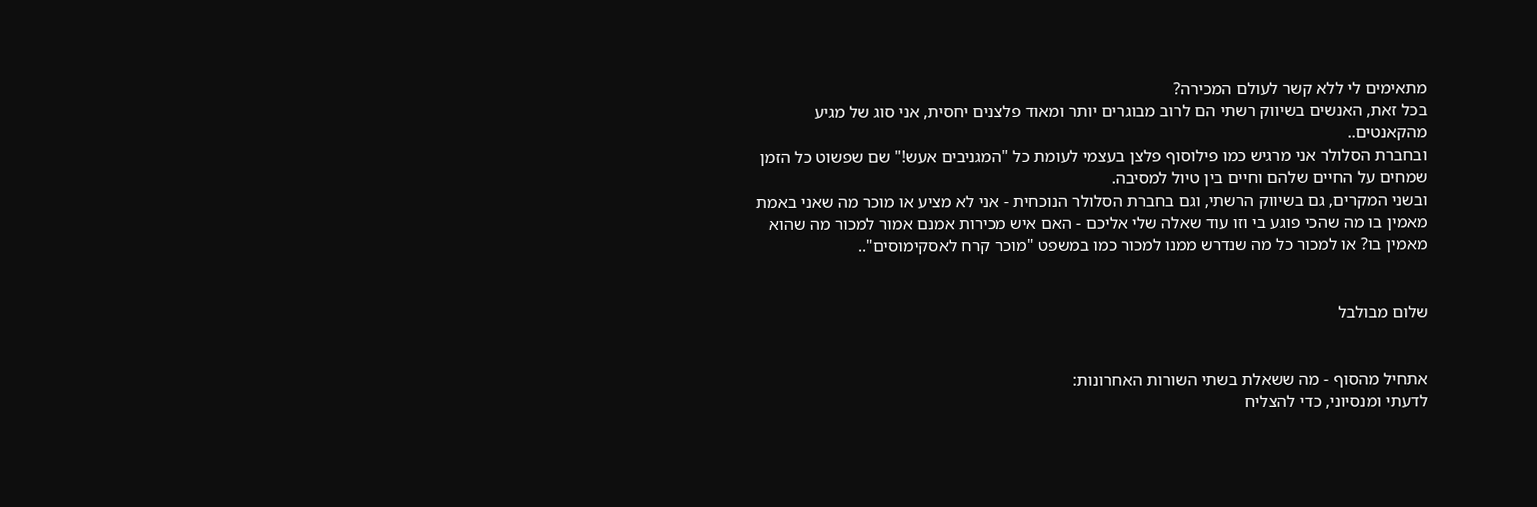מתאימים לי ללא קשר לעולם המכירה?
בכל זאת, האנשים בשיווק רשתי הם לרוב מבוגרים יותר ומאוד פלצנים יחסית, אני סוג של מגיע מהקאנטים..
ובחברת הסלולר אני מרגיש כמו פילוסוף פלצן בעצמי לעומת כל "המגניבים אעש!" שם שפשוט כל הזמן שמחים על החיים שלהם וחיים בין טיול למסיבה.
ובשני המקרים, גם בשיווק הרשתי, וגם בחברת הסלולר הנוכחית - אני לא מציע או מוכר מה שאני באמת מאמין בו מה שהכי פוגע בי וזו עוד שאלה שלי אליכם - האם איש מכירות אמנם אמור למכור מה שהוא מאמין בו? או למכור כל מה שנדרש ממנו למכור כמו במשפט "מוכר קרח לאסקימוסים"..


שלום מבולבל


אתחיל מהסוף - מה ששאלת בשתי השורות האחרונות:
לדעתי ומנסיוני, כדי להצליח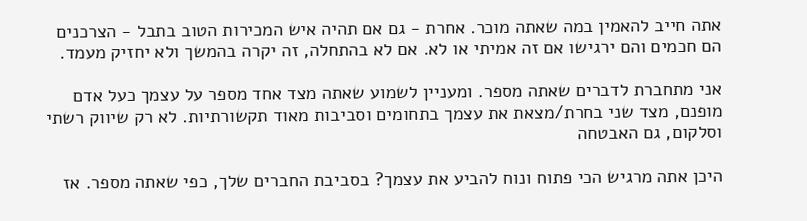אתה חייב להאמין במה שאתה מוכר. אחרת - גם אם תהיה איש המכירות הטוב בתבל - הצרכנים הם חכמים והם ירגישו אם זה אמיתי או לא. אם לא בהתחלה, זה יקרה בהמשך ולא יחזיק מעמד.

אני מתחברת לדברים שאתה מספר. ומעניין לשמוע שאתה מצד אחד מספר על עצמך כעל אדם מופנם, מצד שני בחרת/מצאת את עצמך בתחומים וסביבות מאוד תקשורתיות. לא רק שיווק רשתי וסלקום, גם האבטחה

היכן אתה מרגיש הכי פתוח ונוח להביע את עצמך? בסביבת החברים שלך, כפי שאתה מספר. אז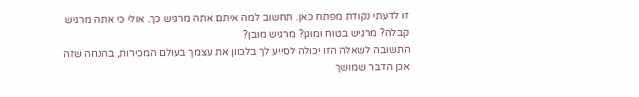זו לדעתי נקודת מפתח כאן. תחשוב למה איתם אתה מרגיש כך. אולי כי אתה מרגיש קבלה? מרגיש בטוח ומוגן? מרגיש מובן?
התשובה לשאלה הזו יכולה לסייע לך בלכוון את עצמך בעולם המכירות, בהנחה שזה אכן הדבר שמושך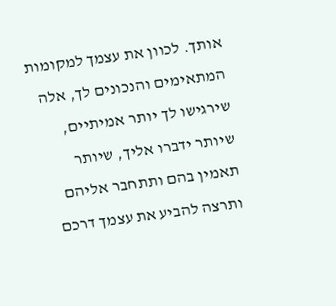אותך. לכוון את עצמך למקומות המתאימים והנכונים לך, אלה שירגישו לך יותר אמיתיים, שיותר ידברו אליך, שיותר תאמין בהם ותתחבר אליהם ותרצה להביע את עצמך דרכם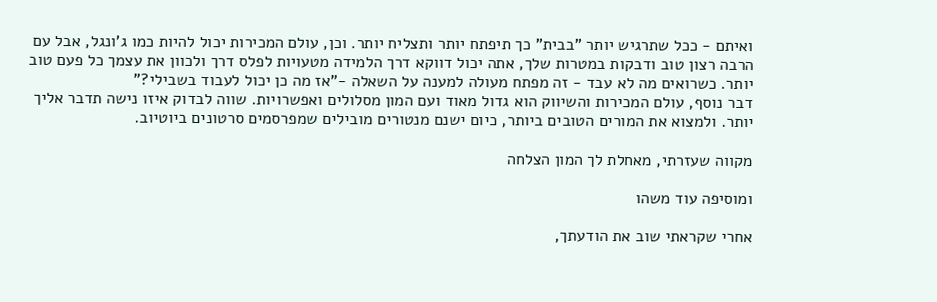ואיתם - ככל שתרגיש יותר "בבית" כך תיפתח יותר ותצליח יותר. וכן, עולם המכירות יכול להיות כמו ג'ונגל, אבל עם הרבה רצון טוב ודבקות במטרות שלך, אתה יכול דווקא דרך הלמידה מטעויות לפלס דרך ולכוון את עצמך כל פעם טוב יותר. כשרואים מה לא עבד - זה מפתח מעולה למענה על השאלה -"אז מה כן יכול לעבוד בשבילי?"
דבר נוסף, עולם המכירות והשיווק הוא גדול מאוד ועם המון מסלולים ואפשרויות. שווה לבדוק איזו נישה תדבר אליך יותר. ולמצוא את המורים הטובים ביותר, כיום ישנם מנטורים מובילים שמפרסמים סרטונים ביוטיוב.

מקווה שעזרתי, מאחלת לך המון הצלחה

ומוסיפה עוד משהו

אחרי שקראתי שוב את הודעתך,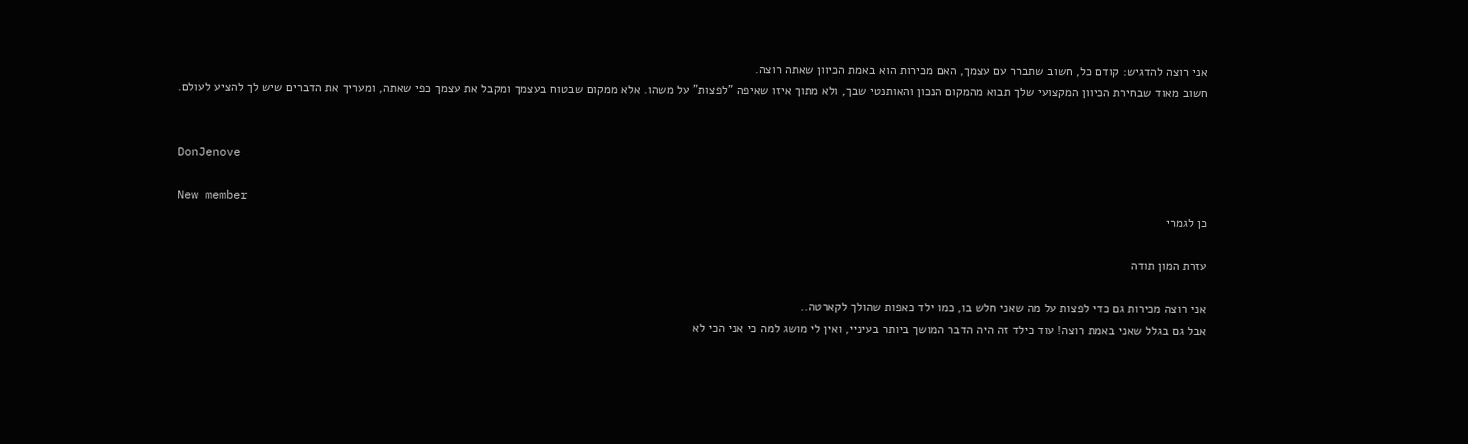אני רוצה להדגיש: קודם כל, חשוב שתברר עם עצמך, האם מכירות הוא באמת הכיוון שאתה רוצה.
חשוב מאוד שבחירת הכיוון המקצועי שלך תבוא מהמקום הנכון והאותנטי שבך, ולא מתוך איזו שאיפה "לפצות" על משהו. אלא ממקום שבטוח בעצמך ומקבל את עצמך כפי שאתה, ומעריך את הדברים שיש לך להציע לעולם.


DonJenove

New member
כן לגמרי

עזרת המון תודה

אני רוצה מכירות גם כדי לפצות על מה שאני חלש בו, כמו ילד כאפות שהולך לקארטה..
אבל גם בגלל שאני באמת רוצה! עוד כילד זה היה הדבר המושך ביותר בעיניי, ואין לי מושג למה כי אני הכי לא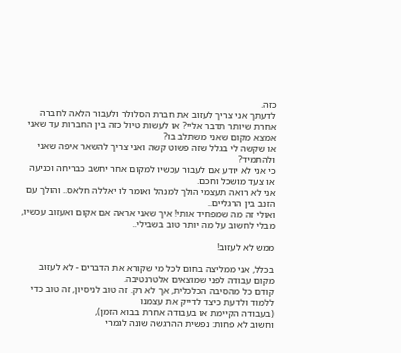כזה.
לדעתך אני צריך לעזוב את חברת הסלולר ולעבור הלאה לחברה אחרת שיותר תדבר אליי? או לעשות טיול כזה בין החברות עד שאני אמצא מקום שאני משתלב בו?
או שקשה לי בגלל שזה פשוט קשה ואני צריך להשאר איפה שאני ולהתמיד?
כי אני לא יודע אם לעבור עכשיו למקום אחר יחשב כבריחה וכניעה או צעד מושכל וחכם.
אני לא רואה תעצמי הולך למנהל ואומר לו יאללה חלאס.. והולך עם הזנב בין הרגליים..
ואולי זה מה שמפחיד אותי! איך שאני אראה אם אקום ואעזוב עכשיו, מבלי לחשוב על מה יותר טוב בשבילי..

ממש לא לעזוב!

בכלל, אני ממליצה בחום לכל מי שקורא את הדברים - לא לעזוב מקום עבודה לפני שמוצאים אלטרנטיבה.
קודם כל מהסיבה הכלכלית, אך לא רק. זה טוב לניסיון, זה טוב כדי ללמוד ולדעת כיצד לדייק את עצמנו
(בעבודה הקיימת או בעבודה אחרת בבוא הזמן),
וחשוב לא פחות: נפשית ההרגשה שונה לגמרי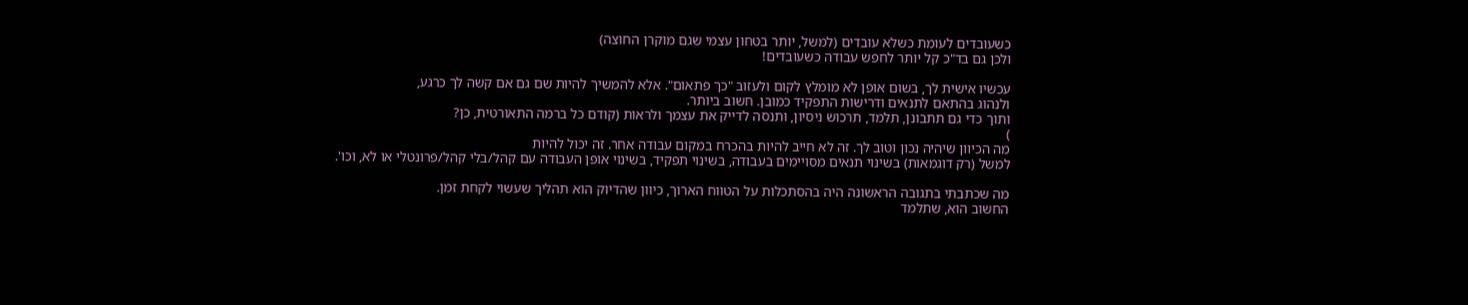כשעובדים לעומת כשלא עובדים (למשל, יותר בטחון עצמי שגם מוקרן החוצה)
ולכן גם בד"כ קל יותר לחפש עבודה כשעובדים!

עכשיו אישית לך, בשום אופן לא מומלץ לקום ולעזוב "כך פתאום". אלא להמשיך להיות שם גם אם קשה לך כרגע,
ולנהוג בהתאם לתנאים ודרישות התפקיד כמובן. חשוב ביותר.
ותוך כדי גם תתבונן, תלמד, תרכוש ניסיון, ותנסה לדייק את עצמך ולראות (קודם כל ברמה התאורטית, כן?
)
מה הכיוון שיהיה נכון וטוב לך. זה לא חייב להיות בהכרח במקום עבודה אחר. זה יכול להיות
למשל (רק דוגמאות) בשינוי תנאים מסויימים בעבודה, בשינוי תפקיד, בשינוי אופן העבודה עם קהל/בלי קהל/פרונטלי או לא, וכו'.

מה שכתבתי בתגובה הראשונה היה בהסתכלות על הטווח הארוך, כיוון שהדיוק הוא תהליך שעשוי לקחת זמן.
החשוב הוא, שתלמד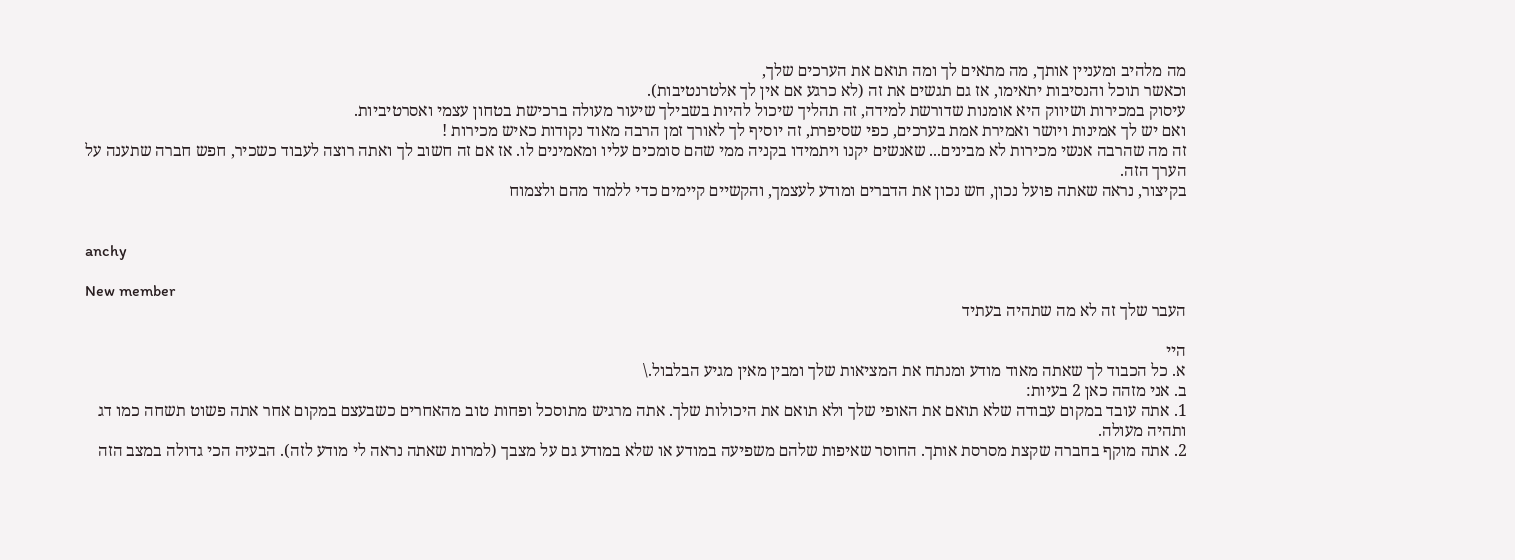מה מלהיב ומעניין אותך, מה מתאים לך ומה תואם את הערכים שלך,
וכאשר תוכל והנסיבות יתאימו, אז גם תגשים את זה (לא כרגע אם אין לך אלטרנטיבות).
עיסוק במכירות ושיווק היא אומנות שדורשת למידה, זה תהליך שיכול להיות בשבילך שיעור מעולה ברכישת בטחון עצמי ואסרטיביות.
ואם יש לך אמינות ויושר ואמירת אמת בערכים, כפי שסיפרת, זה יוסיף לך לאורך זמן הרבה מאוד נקודות כאיש מכירות !
זה מה שהרבה אנשי מכירות לא מבינים... שאנשים יקנו ויתמידו בקניה ממי שהם סומכים עליו ומאמינים לו. אז אם זה חשוב לך ואתה רוצה לעבוד כשכיר, חפש חברה שתענה על הערך הזה.
בקיצור, נראה שאתה פועל נכון, חש נכון את הדברים ומודע לעצמך, והקשיים קיימים כדי ללמוד מהם ולצמוח


anchy

New member
העבר שלך זה לא מה שתהיה בעתיד

היי
א. כל הכבוד לך שאתה מאוד מודע ומנתח את המציאות שלך ומבין מאין מגיע הבלבול.\
ב. אני מזהה כאן 2 בעיות:
1. אתה עובד במקום עבודה שלא תואם את האופי שלך ולא תואם את היכולות שלך. אתה מרגיש מתוסכל ופחות טוב מהאחרים כשבעצם במקום אחר אתה פשוט תשחה כמו דג ותהיה מעולה.
2. אתה מוקף בחברה שקצת מסרסת אותך. החוסר שאיפות שלהם משפיעה במודע או שלא במודע גם על מצבך (למרות שאתה נראה לי מודע לזה). הבעיה הכי גדולה במצב הזה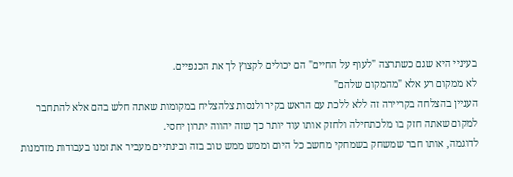בעיניי היא שגם כשתרצה "לעוף על החיים" הם יכולים לקצוץ לך את הכנפיים.
לא ממקום רע אלא "מהמקום שלהם"
העניין בהצלחה בקריירה זה ללא ללכת עם הראש בקיר ולנסות צלהצליח במקומות שאתה חלש בהם אלא להתחבר למקום שאתה חזק בו מלכתחילה ולחזק אותו עוד יותר כך שזה יהווה יתרון יחסי.
לדוגמה, אותו חבר שמשחק בשמחקי מחשב כל היום וממש ממש טוב בזה ובינתיים מעביר את זמנו בעבודות מזדמנות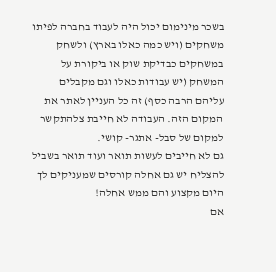בשכר מינימום יכול היה לעבוד בחברה לפיתו משחקים (ויש כמה כאלו בארץ) ולשחק במשחקים כבדיקת שוק או ביקורת על המשחק (יש עבודות כאלו וגם מקבלים עליהם הרבה כסף) זה כל העניין לאתר את המקום הזה. העבודה לא חייבת צלהתקשר למקום של סבל- אתגר- קושי.
גם לא חייבים לעשות תואר ועוד תואר בשביל להצליח יש גם אחלה קורסים שמעניקים לך היום מקצוע והם ממש אחלה!
אם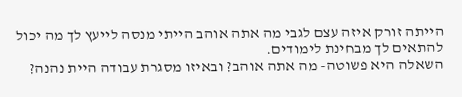הייתה זורק איזה עצם לגבי מה אתה אוהב הייתי מנסה לייעץ לך מה יכול להתאים לך מבחינת לימודים.
השאלה היא פשוטה- מה אתה אוהב? ובאיזו מסגרת עבודה היית נהנה?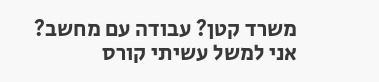משרד קטן? עבודה עם מחשב?
אני למשל עשיתי קורס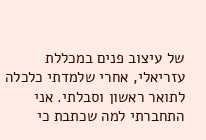של עיצוב פנים במכללת עזריאלי, אחרי שלמדתי כלכלה לתואר ראשון וסבלתי. אני התחברתי למה שכתבת כי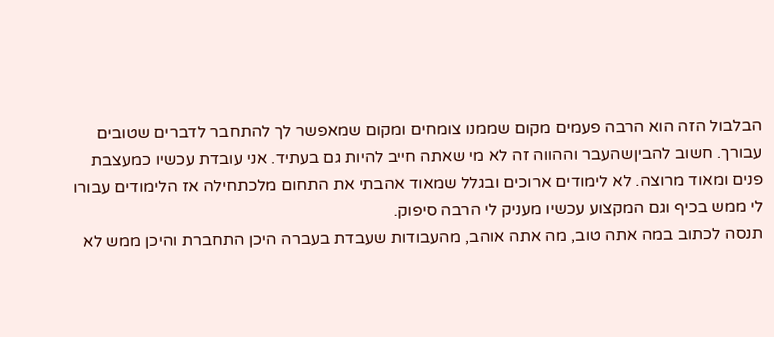הבלבול הזה הוא הרבה פעמים מקום שממנו צומחים ומקום שמאפשר לך להתחבר לדברים שטובים עבורך. חשוב להביןשהעבר וההווה זה לא מי שאתה חייב להיות גם בעתיד. אני עובדת עכשיו כמעצבת פנים ומאוד מרוצה. לא לימודים ארוכים ובגלל שמאוד אהבתי את התחום מלכתחילה אז הלימודים עבורו לי ממש בכיף וגם המקצוע עכשיו מעניק לי הרבה סיפוק.
תנסה לכתוב במה אתה טוב, מה אתה אוהב, מהעבודות שעבדת בעברה היכן התחברת והיכן ממש לא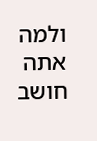ולמה אתה חושב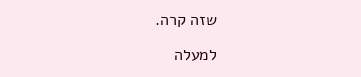שזה קרה.

למעלה